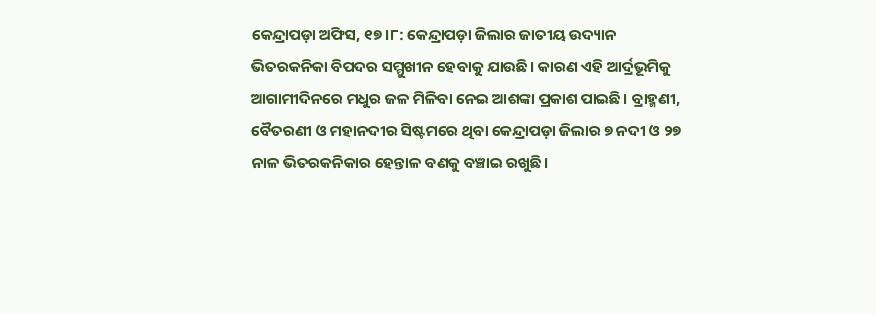କେନ୍ଦ୍ରାପଡ଼ା ଅଫିସ, ୧୭।୮: କେନ୍ଦ୍ରାପଡ଼ା ଜିଲାର ଜାତୀୟ ଉଦ୍ୟାନ ଭିତରକନିକା ବିପଦର ସମ୍ମୁଖୀନ ହେବାକୁ ଯାଉଛି। କାରଣ ଏହି ଆର୍ଦ୍ରଭୂମିକୁ ଆଗାମୀଦିନରେ ମଧୁର ଜଳ ମିଳିବା ନେଇ ଆଶଙ୍କା ପ୍ରକାଶ ପାଇଛି। ବ୍ରାହ୍ମଣୀ, ବୈତରଣୀ ଓ ମହାନଦୀର ସିଷ୍ଟମରେ ଥିବା କେନ୍ଦ୍ରାପଡ଼ା ଜିଲାର ୭ ନଦୀ ଓ ୨୭ ନାଳ ଭିତରକନିକାର ହେନ୍ତାଳ ବଣକୁ ବଞ୍ଚାଇ ରଖୁଛି।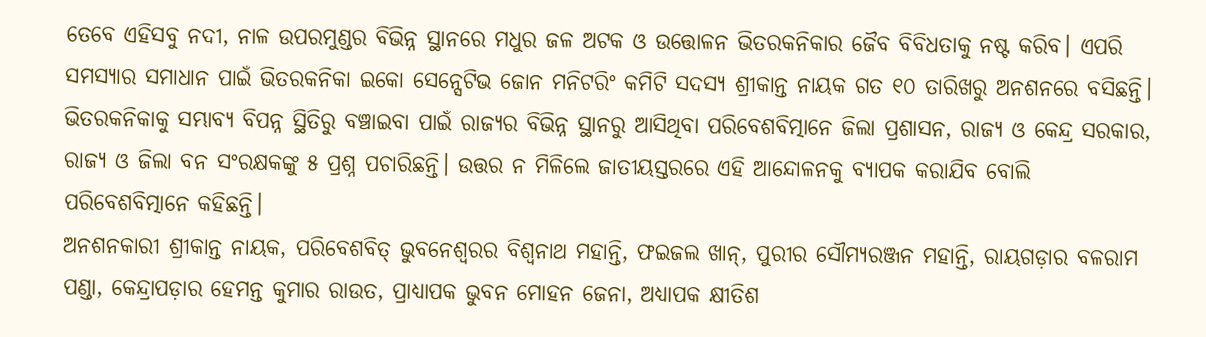ତେବେ ଏହିସବୁ ନଦୀ, ନାଳ ଉପରମୁଣ୍ଡର ବିଭିନ୍ନ ସ୍ଥାନରେ ମଧୁର ଜଳ ଅଟକ ଓ ଉତ୍ତୋଳନ ଭିତରକନିକାର ଜୈବ ବିବିଧତାକୁ ନଷ୍ଟ କରିବ। ଏପରି ସମସ୍ୟାର ସମାଧାନ ପାଇଁ ଭିତରକନିକା ଇକୋ ସେନ୍ସେଟିଭ ଜୋନ ମନିଟରିଂ କମିଟି ସଦସ୍ୟ ଶ୍ରୀକାନ୍ତ ନାୟକ ଗତ ୧୦ ତାରିଖରୁ ଅନଶନରେ ବସିଛନ୍ତି। ଭିତରକନିକାକୁ ସମ୍ଭାବ୍ୟ ବିପନ୍ନ ସ୍ଥିତିରୁ ବଞ୍ଚାଇବା ପାଇଁ ରାଜ୍ୟର ବିଭିନ୍ନ ସ୍ଥାନରୁ ଆସିଥିବା ପରିବେଶବିତ୍ମାନେ ଜିଲା ପ୍ରଶାସନ, ରାଜ୍ୟ ଓ କେନ୍ଦ୍ର ସରକାର, ରାଜ୍ୟ ଓ ଜିଲା ବନ ସଂରକ୍ଷକଙ୍କୁ ୫ ପ୍ରଶ୍ନ ପଚାରିଛନ୍ତି। ଉତ୍ତର ନ ମିଳିଲେ ଜାତୀୟସ୍ତରରେ ଏହି ଆନ୍ଦୋଳନକୁ ବ୍ୟାପକ କରାଯିବ ବୋଲି ପରିବେଶବିତ୍ମାନେ କହିଛନ୍ତି।
ଅନଶନକାରୀ ଶ୍ରୀକାନ୍ତ ନାୟକ, ପରିବେଶବିତ୍ ଭୁବନେଶ୍ୱରର ବିଶ୍ୱନାଥ ମହାନ୍ତି, ଫଇଜଲ ଖାନ୍, ପୁରୀର ସୌମ୍ୟରଞ୍ଜନ ମହାନ୍ତି, ରାୟଗଡ଼ାର ବଳରାମ ପଣ୍ଡା, କେନ୍ଦ୍ରାପଡ଼ାର ହେମନ୍ତ କୁମାର ରାଉତ, ପ୍ରାଧ୍ୟାପକ ଭୁବନ ମୋହନ ଜେନା, ଅଧ୍ୟାପକ କ୍ଷୀତିଶ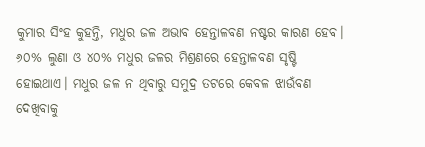କୁମାର ସିଂହ କୁହନ୍ତି, ମଧୁର ଜଳ ଅଭାବ ହେନ୍ତାଳବଣ ନଷ୍ଟର କାରଣ ହେବ। ୬୦% ଲୁଣା ଓ ୪୦% ମଧୁର ଜଳର ମିଶ୍ରଣରେ ହେନ୍ତାଳବଣ ସୃଷ୍ଟି ହୋଇଥାଏ। ମଧୁର ଜଳ ନ ଥିବାରୁ ସମୁଦ୍ର ତଟରେ କେବଳ ଝାଉଁବଣ ଦେଖିବାକୁ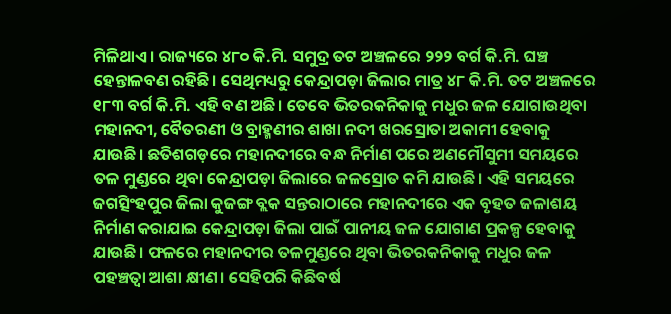ମିଳିଥାଏ। ରାଜ୍ୟରେ ୪୮୦ କି.ମି. ସମୁଦ୍ର ତଟ ଅଞ୍ଚଳରେ ୨୨୨ ବର୍ଗ କି.ମି. ଘଞ୍ଚ ହେନ୍ତାଳବଣ ରହିଛି। ସେଥିମଧ୍ୟରୁ କେନ୍ଦ୍ରାପଡ଼ା ଜିଲାର ମାତ୍ର ୪୮ କି.ମି. ତଟ ଅଞ୍ଚଳରେ ୧୮୩ ବର୍ଗ କି.ମି. ଏହି ବଣ ଅଛି। ତେବେ ଭିତରକନିକାକୁ ମଧୁର ଜଳ ଯୋଗାଉଥିବା ମହାନଦୀ, ବୈତରଣୀ ଓ ବ୍ରାହ୍ମଣୀର ଶାଖା ନଦୀ ଖରସ୍ରୋତା ଅକାମୀ ହେବାକୁ ଯାଉଛି। ଛତିଶଗଡ଼ରେ ମହାନଦୀରେ ବନ୍ଧ ନିର୍ମାଣ ପରେ ଅଣମୌସୁମୀ ସମୟରେ ତଳ ମୁଣ୍ଡରେ ଥିବା କେନ୍ଦ୍ରାପଡ଼ା ଜିଲାରେ ଜଳସ୍ରୋତ କମି ଯାଉଛି। ଏହି ସମୟରେ ଜଗତ୍ସିଂହପୁର ଜିଲା କୁଜଙ୍ଗ ବ୍ଲକ ସନ୍ତରାଠାରେ ମହାନଦୀରେ ଏକ ବୃହତ ଜଳାଶୟ ନିର୍ମାଣ କରାଯାଇ କେନ୍ଦ୍ରାପଡ଼ା ଜିଲା ପାଇଁ ପାନୀୟ ଜଳ ଯୋଗାଣ ପ୍ରକଳ୍ପ ହେବାକୁ ଯାଉଛି। ଫଳରେ ମହାନଦୀର ତଳମୁଣ୍ଡରେ ଥିବା ଭିତରକନିକାକୁ ମଧୁର ଜଳ ପହଞ୍ଚତ୍ବା ଆଶା କ୍ଷୀଣ। ସେହିପରି କିଛିବର୍ଷ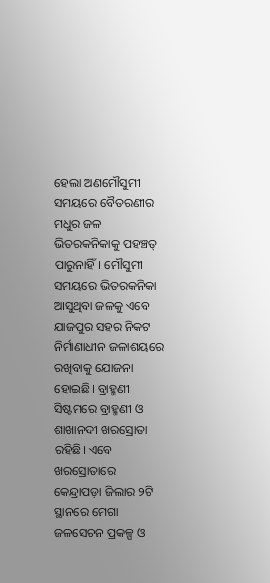ହେଲା ଅଣମୌସୁମୀ ସମୟରେ ବୈତରଣୀର ମଧୁର ଜଳ ଭିତରକନିକାକୁ ପହଞ୍ଚତ୍ ପାରୁନାହିଁ। ମୌସୁମୀ ସମୟରେ ଭିତରକନିକା ଆସୁଥିବା ଜଳକୁ ଏବେ ଯାଜପୁର ସହର ନିକଟ ନିର୍ମାଣାଧୀନ ଜଳାଶୟରେ ରଖିବାକୁ ଯୋଜନା ହୋଇଛି। ବ୍ରାହ୍ମଣୀ ସିଷ୍ଟମରେ ବ୍ରାହ୍ମଣୀ ଓ ଶାଖାନଦୀ ଖରସ୍ରୋତା ରହିଛି। ଏବେ ଖରସ୍ରୋତାରେ କେନ୍ଦ୍ରାପଡ଼ା ଜିଲାର ୨ଟି ସ୍ଥାନରେ ମେଗା ଜଳସେଚନ ପ୍ରକଳ୍ପ ଓ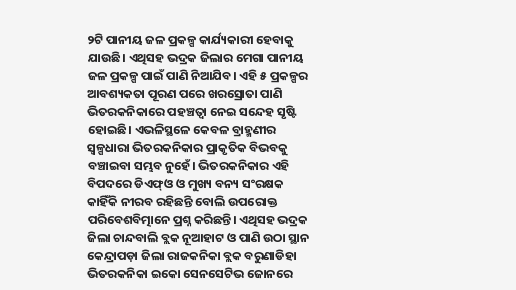୨ଟି ପାନୀୟ ଜଳ ପ୍ରକଳ୍ପ କାର୍ଯ୍ୟକାରୀ ହେବାକୁ ଯାଉଛି। ଏଥିସହ ଭଦ୍ରକ ଜିଲାର ମେଗା ପାନୀୟ ଜଳ ପ୍ରକଳ୍ପ ପାଇଁ ପାଣି ନିଆଯିବ। ଏହି ୫ ପ୍ରକଳ୍ପର ଆବଶ୍ୟକତା ପୂରଣ ପରେ ଖରସ୍ରୋତା ପାଣି ଭିତରକନିକାରେ ପହଞ୍ଚତ୍ବା ନେଇ ସନ୍ଦେହ ସୃଷ୍ଟି ହୋଇଛି। ଏଭଳିସ୍ଥଳେ କେବଳ ବ୍ରାହ୍ମଣୀର ସ୍ବଳ୍ପଧାରା ଭିତରକନିକାର ପ୍ରାକୃତିକ ବିଭବକୁ ବଞ୍ଚାଇବା ସମ୍ଭବ ନୁହେଁ। ଭିତରକନିକାର ଏହି ବିପଦରେ ଡିଏଫ୍ଓ ଓ ମୁଖ୍ୟ ବନ୍ୟ ସଂରକ୍ଷକ କାହିଁକି ନୀରବ ରହିଛନ୍ତି ବୋଲି ଉପରୋକ୍ତ ପରିବେଶବିତ୍ମାନେ ପ୍ରଶ୍ନ କରିଛନ୍ତି। ଏଥିସହ ଭଦ୍ରକ ଜିଲା ଚାନ୍ଦବାଲି ବ୍ଲକ ନୂଆହାଟ ଓ ପାଣି ଉଠା ସ୍ଥାନ କେନ୍ଦ୍ରାପଡ଼ା ଜିଲା ରାଜକନିକା ବ୍ଲକ ବରୁଣାଡିହା ଭିତରକନିକା ଇକୋ ସେନସେଟିଭ ଜୋନରେ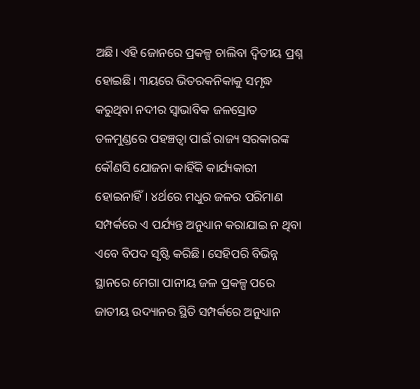ଅଛି। ଏହି ଜୋନରେ ପ୍ରକଳ୍ପ ଚାଲିବା ଦ୍ୱିତୀୟ ପ୍ରଶ୍ନ ହୋଇଛି। ୩ୟରେ ଭିତରକନିକାକୁ ସମୃଦ୍ଧ କରୁଥିବା ନଦୀର ସ୍ବାଭାବିକ ଜଳସ୍ରୋତ ତଳମୁଣ୍ଡରେ ପହଞ୍ଚତ୍ବା ପାଇଁ ରାଜ୍ୟ ସରକାରଙ୍କ କୌଣସି ଯୋଜନା କାହିଁକି କାର୍ଯ୍ୟକାରୀ ହୋଇନାହିଁ। ୪ର୍ଥରେ ମଧୁର ଜଳର ପରିମାଣ ସମ୍ପର୍କରେ ଏ ପର୍ଯ୍ୟନ୍ତ ଅନୁଧ୍ୟାନ କରାଯାଇ ନ ଥିବା ଏବେ ବିପଦ ସୃଷ୍ଟି କରିଛି। ସେହିପରି ବିଭିନ୍ନ ସ୍ଥାନରେ ମେଗା ପାନୀୟ ଜଳ ପ୍ରକଳ୍ପ ପରେ ଜାତୀୟ ଉଦ୍ୟାନର ସ୍ଥିତି ସମ୍ପର୍କରେ ଅନୁଧ୍ୟାନ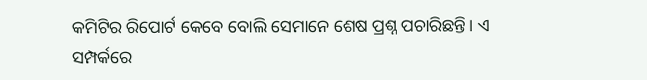କମିଟିର ରିପୋର୍ଟ କେବେ ବୋଲି ସେମାନେ ଶେଷ ପ୍ରଶ୍ନ ପଚାରିଛନ୍ତି। ଏ ସମ୍ପର୍କରେ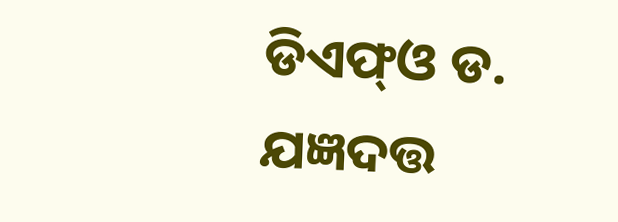ଡିଏଫ୍ଓ ଡ. ଯଜ୍ଞଦତ୍ତ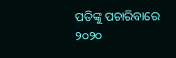ପତିଙ୍କୁ ପଚାରିବାରେ ୨୦୨୦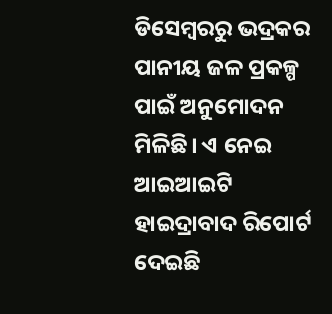ଡିସେମ୍ବରରୁ ଭଦ୍ରକର ପାନୀୟ ଜଳ ପ୍ରକଳ୍ପ ପାଇଁ ଅନୁମୋଦନ ମିଳିଛି। ଏ ନେଇ ଆଇଆଇଟି ହାଇଦ୍ରାବାଦ ରିପୋର୍ଟ ଦେଇଛି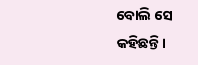ବୋଲି ସେ କହିଛନ୍ତି।